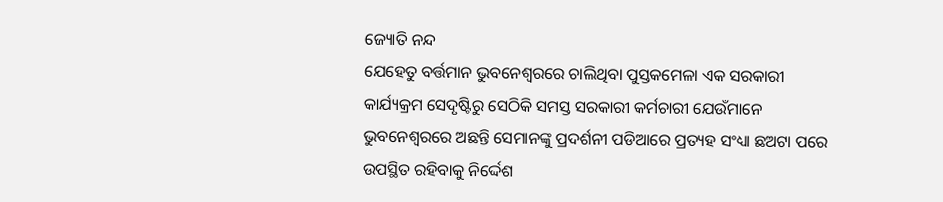ଜ୍ୟୋତି ନନ୍ଦ
ଯେହେତୁ ବର୍ତ୍ତମାନ ଭୁବନେଶ୍ଵରରେ ଚାଲିଥିବା ପୁସ୍ତକମେଳା ଏକ ସରକାରୀ କାର୍ଯ୍ୟକ୍ରମ ସେଦୃଷ୍ଟିରୁ ସେଠିକି ସମସ୍ତ ସରକାରୀ କର୍ମଚାରୀ ଯେଉଁମାନେ ଭୁବନେଶ୍ଵରରେ ଅଛନ୍ତି ସେମାନଙ୍କୁ ପ୍ରଦର୍ଶନୀ ପଡିଆରେ ପ୍ରତ୍ୟହ ସଂଧ୍ୟା ଛଅଟା ପରେ ଉପସ୍ଥିତ ରହିବାକୁ ନିର୍ଦ୍ଦେଶ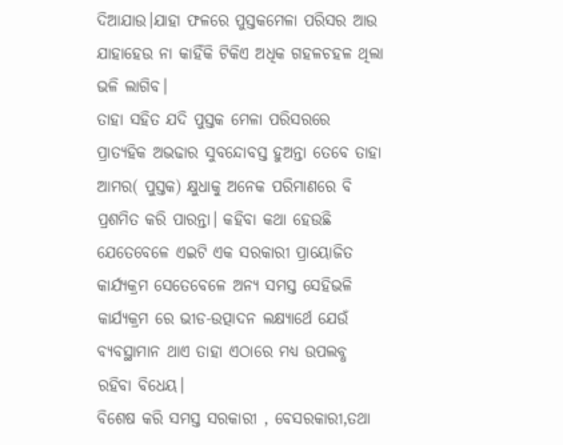ଦିଆଯାଉ।ଯାହା ଫଳରେ ପୁସ୍ତକମେଳା ପରିସର ଆଉ ଯାହାହେଉ ନା କାହିଁକି ଟିକିଏ ଅଧିକ ଗହଳଚହଳ ଥିଲା ଭଳି ଲାଗିବ।
ତାହା ସହିତ ଯଦି ପୁସ୍ତକ ମେଳା ପରିସରରେ ପ୍ରାତ୍ୟହିକ ଅଭଢାର ସୁବନ୍ଦୋବସ୍ତ ହୁଅନ୍ତା ତେବେ ତାହା ଆମର( ପୁସ୍ତକ) କ୍ଷୁଧାକୁ ଅନେକ ପରିମାଣରେ ବି ପ୍ରଶମିତ କରି ପାରନ୍ତା। କହିବା କଥା ହେଉଛି
ଯେତେବେଳେ ଏଇଟି ଏକ ସରକାରୀ ପ୍ରାୟୋଜିତ କାର୍ଯ୍ୟକ୍ରମ ସେତେବେଳେ ଅନ୍ୟ ସମସ୍ତ ସେହିଭଳି କାର୍ଯ୍ୟକ୍ରମ ରେ ଭୀଡ-ଉତ୍ପାଦନ ଲକ୍ଷ୍ୟାର୍ଥେ ଯେଉଁ ବ୍ୟବସ୍ଥାମାନ ଥାଏ ତାହା ଏଠାରେ ମଧ୍ୟ ଉପଲବ୍ଧ ରହିବା ବିଧେୟ।
ବିଶେଷ କରି ସମସ୍ତ ସରକାରୀ , ବେସରକାରୀ,ତଥା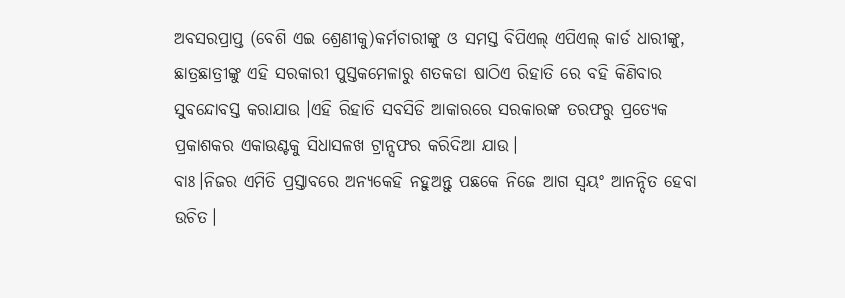ଅବସରପ୍ରାପ୍ତ (ବେଶି ଏଇ ଶ୍ରେଣୀକୁ)କର୍ମଚାରୀଙ୍କୁ ଓ ସମସ୍ତ ବିପିଏଲ୍ ଏପିଏଲ୍ କାର୍ଡ ଧାରୀଙ୍କୁ, ଛାତ୍ରଛାତ୍ରୀଙ୍କୁ ଏହି ସରକାରୀ ପୁସ୍ତକମେଳାରୁ ଶତକଡା ଷାଠିଏ ରିହାତି ରେ ବହି କିଣିବାର ସୁବନ୍ଦୋବସ୍ତ କରାଯାଉ ।ଏହି ରିହାତି ସବସିଡି ଆକାରରେ ସରକାରଙ୍କ ତରଫରୁ ପ୍ରତ୍ୟେକ ପ୍ରକାଶକର ଏକାଉଣ୍ଟକୁ ସିଧାସଳଖ ଟ୍ରାନ୍ସଫର କରିଦିଆ ଯାଉ।
ବାଃ।ନିଜର ଏମିତି ପ୍ରସ୍ତାବରେ ଅନ୍ୟକେହି ନହୁଅନ୍ତୁ ପଛକେ ନିଜେ ଆଗ ସ୍ୱୟଂ ଆନନ୍ଦିତ ହେବା ଉଚିତ।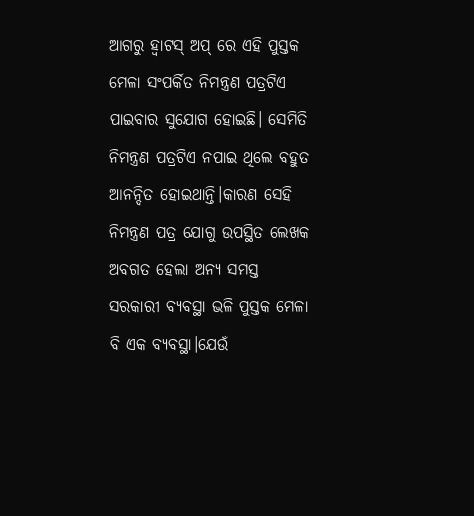ଆଗରୁ ହ୍ୱାଟସ୍ ଅପ୍ ରେ ଏହି ପୁସ୍ତକ ମେଳା ସଂପର୍କିତ ନିମନ୍ତ୍ରଣ ପତ୍ରଟିଏ ପାଇବାର ସୁଯୋଗ ହୋଇଛି। ସେମିତି ନିମନ୍ତ୍ରଣ ପତ୍ରଟିଏ ନପାଇ ଥିଲେ ବହୁତ ଆନନ୍ଦିତ ହୋଇଥାନ୍ତି।କାରଣ ସେହି ନିମନ୍ତ୍ରଣ ପତ୍ର ଯୋଗୁ ଉପସ୍ଥିତ ଲେଖକ ଅବଗତ ହେଲା ଅନ୍ୟ ସମସ୍ତ ସରକାରୀ ବ୍ୟବସ୍ଥା ଭଳି ପୁସ୍ତକ ମେଳା ବି ଏକ ବ୍ୟବସ୍ଥା।ଯେଉଁ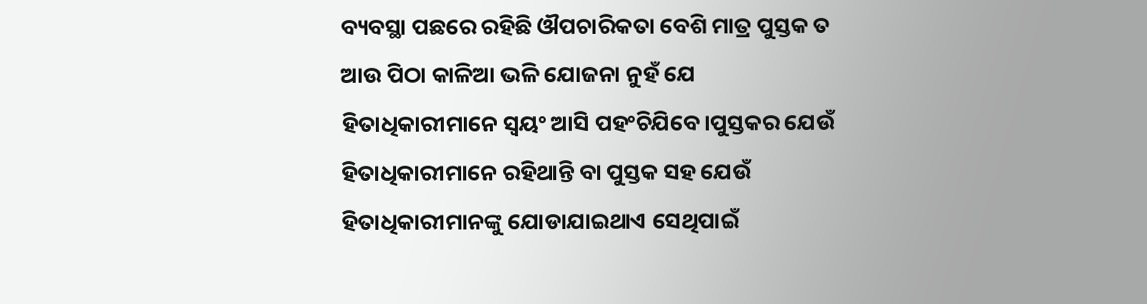ବ୍ୟବସ୍ଥା ପଛରେ ରହିଛି ଔପଚାରିକତା ବେଶି ମାତ୍ର ପୁସ୍ତକ ତ ଆଉ ପିଠା କାଳିଆ ଭଳି ଯୋଜନା ନୁହଁ ଯେ ହିତାଧିକାରୀମାନେ ସ୍ଵୟଂ ଆସି ପହଂଚିଯିବେ।ପୁସ୍ତକର ଯେଉଁ ହିତାଧିକାରୀମାନେ ରହିଥାନ୍ତି ବା ପୁସ୍ତକ ସହ ଯେଉଁ ହିତାଧିକାରୀମାନଙ୍କୁ ଯୋଡାଯାଇଥାଏ ସେଥିପାଇଁ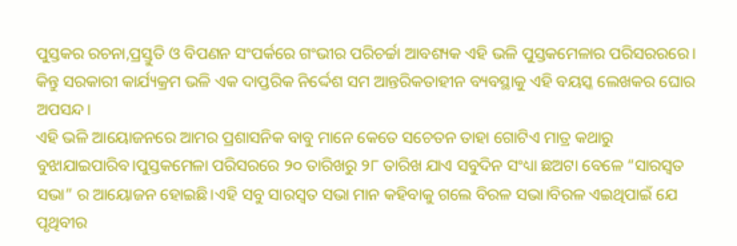ପୁସ୍ତକର ରଚନା,ପ୍ରସ୍ତୁତି ଓ ବିପଣନ ସଂପର୍କରେ ଗଂଭୀର ପରିଚର୍ଚ୍ଚା ଆବଶ୍ୟକ ଏହି ଭଳି ପୁସ୍ତକମେଳାର ପରିସରରରେ।
କିନ୍ତୁ ସରକାରୀ କାର୍ଯ୍ୟକ୍ରମ ଭଳି ଏକ ଦାପ୍ତରିକ ନିର୍ଦ୍ଦେଶ ସମ ଆନ୍ତରିକତାହୀନ ବ୍ୟବସ୍ଥାକୁ ଏହି ବୟସ୍କ ଲେଖକର ଘୋର ଅପସନ୍ଦ।
ଏହି ଭଳି ଆୟୋଜନରେ ଆମର ପ୍ରଶାସନିକ ବାବୁ ମାନେ କେତେ ସଚେତନ ତାହା ଗୋଟିଏ ମାତ୍ର କଥାରୁ ବୁଝାଯାଇପାରିବ।ପୁସ୍ତକମେଳା ପରିସରରେ ୨୦ ତାରିଖରୁ ୨୮ ତାରିଖ ଯାଏ ସବୁଦିନ ସଂଧ୍ୟା ଛଅଟା ବେଳେ “ସାରସ୍ବତ ସଭା” ର ଆୟୋଜନ ହୋଇଛି।ଏହି ସବୁ ସାରସ୍ବତ ସଭା ମାନ କହିବାକୁ ଗଲେ ବିରଳ ସଭା।ବିରଳ ଏଇଥିପାଇଁ ଯେ ପୃଥିବୀର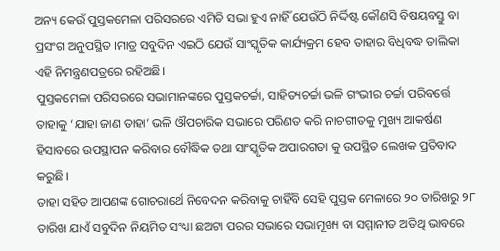ଅନ୍ୟ କେଉଁ ପୁସ୍ତକମେଳା ପରିସରରେ ଏମିତି ସଭା ହୁଏ ନାହିଁ ଯେଉଁଠି ନିର୍ଦ୍ଦିଷ୍ଟ କୌଣସି ବିଷୟବସ୍ତୁ ବା ପ୍ରସଂଗ ଅନୁପସ୍ଥିତ ।ମାତ୍ର ସବୁଦିନ ଏଇଠି ଯେଉଁ ସାଂସ୍କୃତିକ କାର୍ଯ୍ୟକ୍ରମ ହେବ ତାହାର ବିଧିବଦ୍ଧ ତାଲିକା ଏହି ନିମନ୍ତ୍ରଣପତ୍ରରେ ରହିଅଛି।
ପୁସ୍ତକମେଳା ପରିସରରେ ସଭାମାନଙ୍କରେ ପୁସ୍ତକଚର୍ଚ୍ଚା, ସାହିତ୍ୟଚର୍ଚ୍ଚା ଭଳି ଗଂଭୀର ଚର୍ଚ୍ଚା ପରିବର୍ତ୍ତେ ତାହାକୁ ‘ଯାହା ଜାଣ ତାହା’ ଭଳି ଔପଚାରିକ ସଭାରେ ପରିଣତ କରି ନାଚଗୀତକୁ ମୁଖ୍ୟ ଆକର୍ଷଣ ହିସାବରେ ଉପସ୍ଥାପନ କରିବାର ବୌଦ୍ଧିକ ତଥା ସାଂସ୍କୃତିକ ଅପାରଗତା କୁ ଉପସ୍ଥିତ ଲେଖକ ପ୍ରତିବାଦ କରୁଛି।
ତାହା ସହିତ ଆପଣଙ୍କ ଗୋଚରାର୍ଥେ ନିବେଦନ କରିବାକୁ ଚାହିଁବି ସେହି ପୁସ୍ତକ ମେଳାରେ ୨୦ ତାରିଖରୁ ୨୮ ତାରିଖ ଯାଏଁ ସବୁଦିନ ନିୟମିତ ସଂଧ୍ୟା ଛଅଟା ପରର ସଭାରେ ସଭାମୂଖ୍ୟ ବା ସମ୍ମାନୀତ ଅତିଥି ଭାବରେ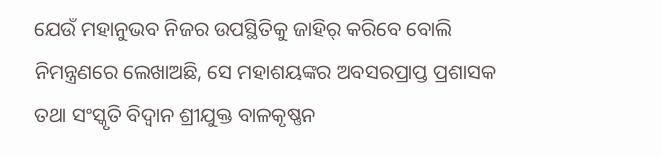ଯେଉଁ ମହାନୁଭବ ନିଜର ଉପସ୍ଥିତିକୁ ଜାହିର୍ କରିବେ ବୋଲି ନିମନ୍ତ୍ରଣରେ ଲେଖାଅଛି, ସେ ମହାଶୟଙ୍କର ଅବସରପ୍ରାପ୍ତ ପ୍ରଶାସକ ତଥା ସଂସ୍କୃତି ବିଦ୍ବାନ ଶ୍ରୀଯୁକ୍ତ ବାଳକୃଷ୍ଣନ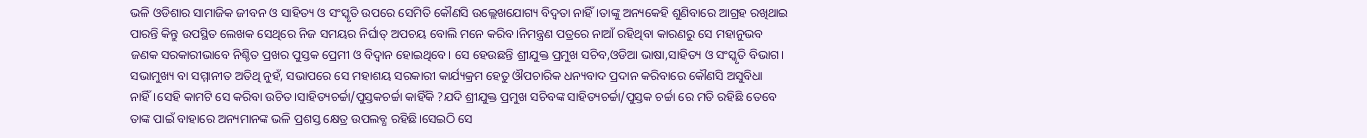ଭଳି ଓଡିଶାର ସାମାଜିକ ଜୀବନ ଓ ସାହିତ୍ୟ ଓ ସଂସ୍କୃତି ଉପରେ ସେମିତି କୌଣସି ଉଲ୍ଲେଖଯୋଗ୍ୟ ବିଦ୍ୱତା ନାହିଁ।ତାଙ୍କୁ ଅନ୍ୟକେହି ଶୁଣିବାରେ ଆଗ୍ରହ ରଖିଥାଇ ପାରନ୍ତି କିନ୍ତୁ ଉପସ୍ଥିତ ଲେଖକ ସେଥିରେ ନିଜ ସମୟର ନିର୍ଘାତ୍ ଅପଚୟ ବୋଲି ମନେ କରିବ।ନିମନ୍ତ୍ରଣ ପତ୍ରରେ ନାଆଁ ରହିଥିବା କାରଣରୁ ସେ ମହାନୁଭବ ଜଣକ ସରକାରୀଭାବେ ନିଶ୍ଚିତ ପ୍ରଖର ପୁସ୍ତକ ପ୍ରେମୀ ଓ ବିଦ୍ବାନ ହୋଇଥିବେ। ସେ ହେଉଛନ୍ତି ଶ୍ରୀଯୁକ୍ତ ପ୍ରମୁଖ ସଚିବ,ଓଡିଆ ଭାଷା,ସାହିତ୍ୟ ଓ ସଂସ୍କୃତି ବିଭାଗ।
ସଭାମୁଖ୍ୟ ବା ସମ୍ମାନୀତ ଅତିଥି ନୁହଁ, ସଭାପରେ ସେ ମହାଶୟ ସରକାରୀ କାର୍ଯ୍ୟକ୍ରମ ହେତୁ ଔପଚାରିକ ଧନ୍ୟବାଦ ପ୍ରଦାନ କରିବାରେ କୌଣସି ଅସୁବିଧା ନାହିଁ।ସେହି କାମଟି ସେ କରିବା ଉଚିତ।ସାହିତ୍ୟଚର୍ଚ୍ଚା/ପୁସ୍ତକଚର୍ଚ୍ଚା କାହିଁକି ?ଯଦି ଶ୍ରୀଯୁକ୍ତ ପ୍ରମୁଖ ସଚିବଙ୍କ ସାହିତ୍ୟଚର୍ଚ୍ଚା/ପୁସ୍ତକ ଚର୍ଚ୍ଚା ରେ ମତି ରହିଛି ତେବେ ତାଙ୍କ ପାଇଁ ବାହାରେ ଅନ୍ୟମାନଙ୍କ ଭଳି ପ୍ରଶସ୍ତ କ୍ଷେତ୍ର ଉପଲବ୍ଧ ରହିଛି।ସେଇଠି ସେ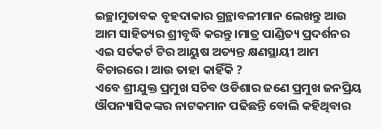ଇଚ୍ଛାମୁତାବକ ବୃହଦାକାର ଗ୍ରନ୍ଥାବଳୀମାନ ଲେଖନ୍ତୁ ଆଉ ଆମ ସାହିତ୍ୟର ଶ୍ରୀବୃଦ୍ଧି କରନ୍ତୁ ।ମାତ୍ର ପାଣ୍ଡିତ୍ୟ ପ୍ରଦର୍ଶନର ଏଇ ସର୍ଟକର୍ଟ ଟିର ଆୟୁଷ ଅତ୍ୟନ୍ତ କ୍ଷଣସ୍ଥାୟୀ ଆମ ବିଚାରରେ। ଆଉ ତାହା କାହିଁକି ?
ଏବେ ଶ୍ରୀଯୁକ୍ତ ପ୍ରମୁଖ ସଚିବ ଓଡିଶାର ଜଣେ ପ୍ରମୁଖ ଜନପ୍ରିୟ ଔପନ୍ୟାସିକଙ୍କର ନାଟକମାନ ପଢିଛନ୍ତି ବୋଲି କହିଥିବାର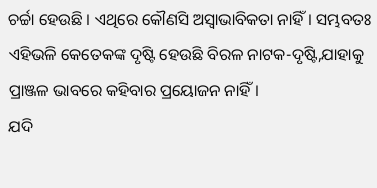ଚର୍ଚ୍ଚା ହେଉଛି । ଏଥିରେ କୌଣସି ଅସ୍ୱାଭାବିକତା ନାହିଁ। ସମ୍ଭବତଃ ଏହିଭଳି କେତେକଙ୍କ ଦୃଷ୍ଟି ହେଉଛି ବିରଳ ନାଟକ-ଦୃଷ୍ଟି,ଯାହାକୁ ପ୍ରାଞ୍ଜଳ ଭାବରେ କହିବାର ପ୍ରୟୋଜନ ନାହିଁ।
ଯଦି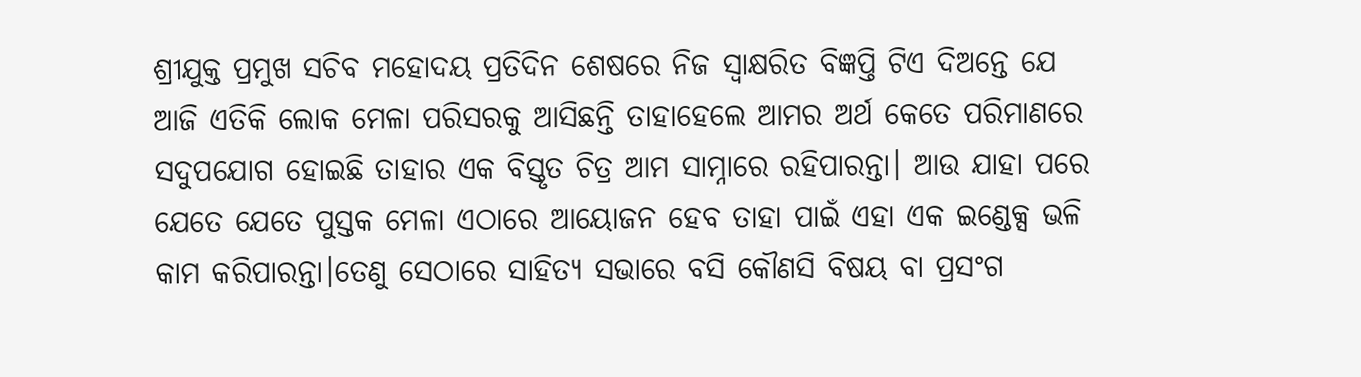ଶ୍ରୀଯୁକ୍ତ ପ୍ରମୁଖ ସଚିବ ମହୋଦୟ ପ୍ରତିଦିନ ଶେଷରେ ନିଜ ସ୍ବାକ୍ଷରିତ ବିଜ୍ଞପ୍ତି ଟିଏ ଦିଅନ୍ତେ ଯେ ଆଜି ଏତିକି ଲୋକ ମେଳା ପରିସରକୁ ଆସିଛନ୍ତି ତାହାହେଲେ ଆମର ଅର୍ଥ କେତେ ପରିମାଣରେ ସଦୁପଯୋଗ ହୋଇଛି ତାହାର ଏକ ବିସ୍ତୃତ ଚିତ୍ର ଆମ ସାମ୍ନାରେ ରହିପାରନ୍ତା। ଆଉ ଯାହା ପରେ ଯେତେ ଯେତେ ପୁସ୍ତକ ମେଳା ଏଠାରେ ଆୟୋଜନ ହେବ ତାହା ପାଇଁ ଏହା ଏକ ଇଣ୍ଡେକ୍ସ ଭଳି କାମ କରିପାରନ୍ତା।ତେଣୁ ସେଠାରେ ସାହିତ୍ୟ ସଭାରେ ବସି କୌଣସି ବିଷୟ ବା ପ୍ରସଂଗ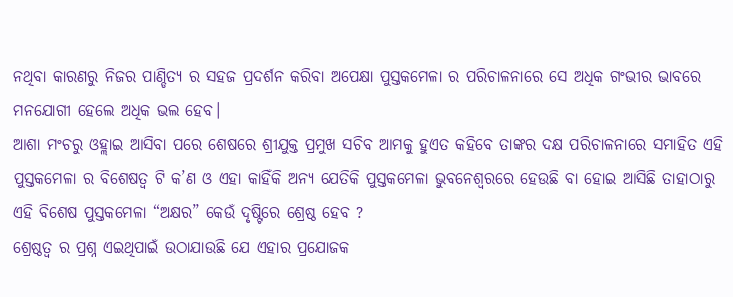ନଥିବା କାରଣରୁ ନିଜର ପାଣ୍ଡିତ୍ୟ ର ସହଜ ପ୍ରଦର୍ଶନ କରିବା ଅପେକ୍ଷା ପୁସ୍ତକମେଳା ର ପରିଚାଳନାରେ ସେ ଅଧିକ ଗଂଭୀର ଭାବରେ ମନଯୋଗୀ ହେଲେ ଅଧିକ ଭଲ ହେବ।
ଆଶା ମଂଚରୁ ଓହ୍ଲାଇ ଆସିବା ପରେ ଶେଷରେ ଶ୍ରୀଯୁକ୍ତ ପ୍ରମୁଖ ସଚିବ ଆମକୁ ହୁଏତ କହିବେ ତାଙ୍କର ଦକ୍ଷ ପରିଚାଳନାରେ ସମାହିତ ଏହି ପୁସ୍ତକମେଳା ର ବିଶେଷତ୍ବ ଟି କ’ଣ ଓ ଏହା କାହିଁକି ଅନ୍ୟ ଯେତିକି ପୁସ୍ତକମେଳା ଭୁବନେଶ୍ଵରରେ ହେଉଛି ବା ହୋଇ ଆସିଛି ତାହାଠାରୁ ଏହି ବିଶେଷ ପୁସ୍ତକମେଳା “ଅକ୍ଷର” କେଉଁ ଦୃଷ୍ଟିରେ ଶ୍ରେଷ୍ଠ ହେବ ?
ଶ୍ରେଷ୍ଠତ୍ବ ର ପ୍ରଶ୍ନ ଏଇଥିପାଇଁ ଉଠାଯାଉଛି ଯେ ଏହାର ପ୍ରଯୋଜକ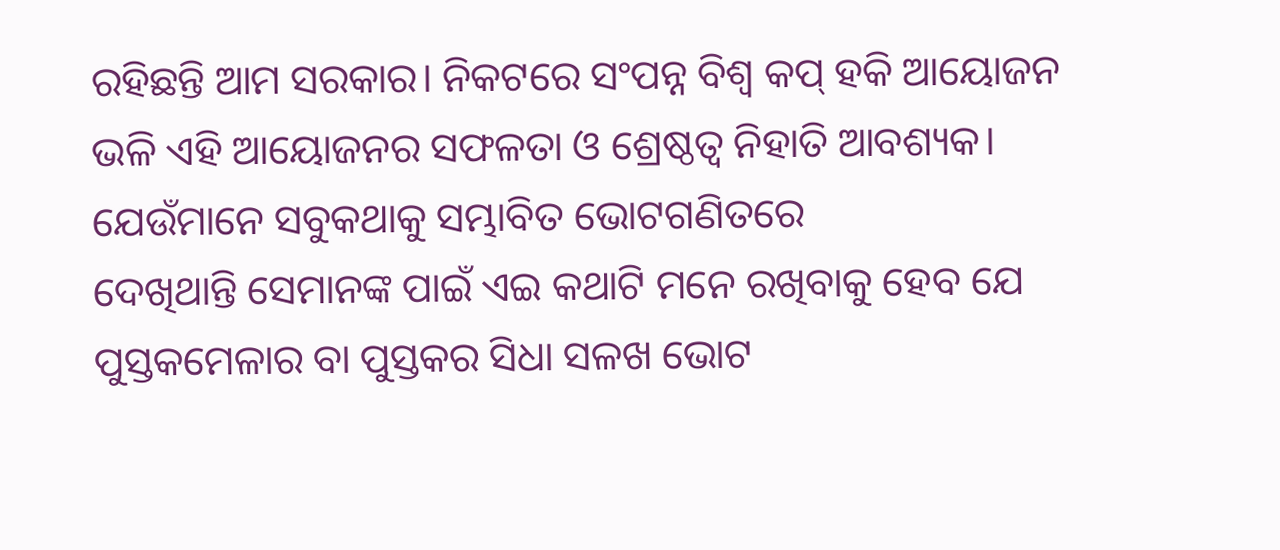ରହିଛନ୍ତି ଆମ ସରକାର। ନିକଟରେ ସଂପନ୍ନ ବିଶ୍ଵ କପ୍ ହକି ଆୟୋଜନ ଭଳି ଏହି ଆୟୋଜନର ସଫଳତା ଓ ଶ୍ରେଷ୍ଠତ୍ୱ ନିହାତି ଆବଶ୍ୟକ।
ଯେଉଁମାନେ ସବୁକଥାକୁ ସମ୍ଭାବିତ ଭୋଟଗଣିତରେ
ଦେଖିଥାନ୍ତି ସେମାନଙ୍କ ପାଇଁ ଏଇ କଥାଟି ମନେ ରଖିବାକୁ ହେବ ଯେ ପୁସ୍ତକମେଳାର ବା ପୁସ୍ତକର ସିଧା ସଳଖ ଭୋଟ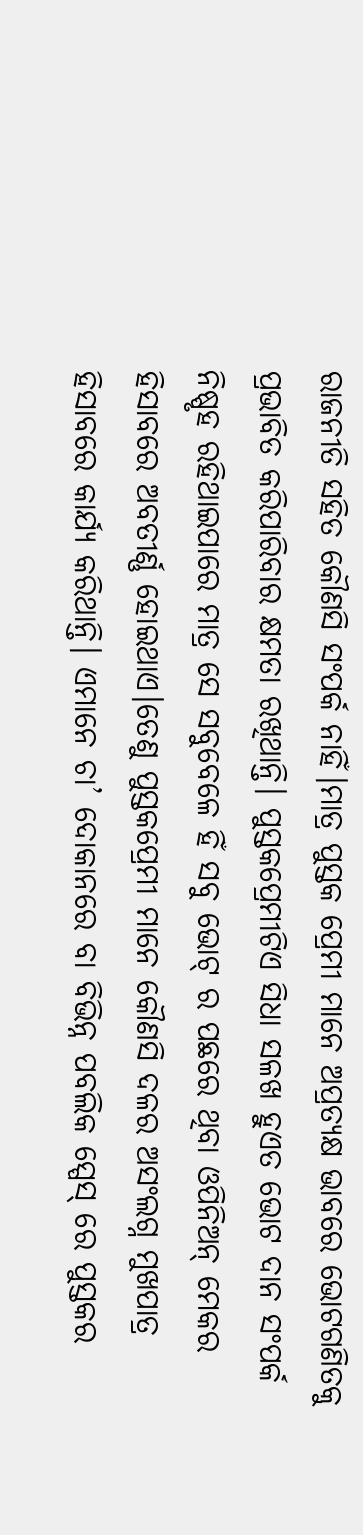ରାଜନୀତି ସହିତ କୌଣସି ସଂପର୍କ ନାହିଁ।ମାତ୍ର ପୁସ୍ତକ ପ୍ରେମୀ ମାନେ ଅପ୍ରତ୍ୟକ୍ଷ ଭାବରେ ଭୋଟଗଣିତକୁ ପ୍ରଭାବିତ କରିପାରିବାର କ୍ଷମତା ରଖିଥାନ୍ତି। ପୁସ୍ତକପ୍ରେମୀଟିଏ ସିଧା ସଳଖ ହୁଏତ ଭୋଟ ଦାନ ସଂପର୍କ ନିଷ୍ପୃହ ରହିଥାଇପାରେ ମାତ୍ର ସେ ସବୁବେଳେ ହିଁ ସବୁ ଭୋଟ୍ ର ପଛରେ ଥିବା ଓପିନିଅନ୍ ମେକର ହିସାବରେ ଅବତୀର୍ଣ୍ଣ ହୋଇଥାଏ।ତେଣୁ ପୁସ୍ତକପ୍ରେମୀ ମାନେ କୌଣସି ଦଳର ଅସଂଲଗ୍ନ ମୁଖପାତ୍ର ହିସାବରେ କାର୍ଯ୍ୟ କରିଥାନ୍ତି। ଏମାନେ ଚା’ ଦୋକାନରେ ବା ବିଭିନ୍ନ ପବଲିକ ସ୍ପେସ୍ ରେ ପୁସ୍ତକର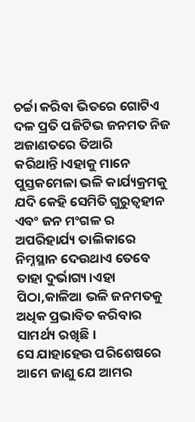ଚର୍ଚ୍ଚା କରିବା ଭିତରେ ଗୋଟିଏ ଦଳ ପ୍ରତି ପଜିଟିଭ ଜନମତ ନିଜ ଅଜାଣତରେ ତିଆରି କରିଥାନ୍ତି।ଏହାକୁ ମାନେ ପୁସ୍ତକମେଳା ଭଳି କାର୍ଯ୍ୟକ୍ରମକୁ ଯଦି କେହି ସେମିତି ଗୁରୁତ୍ୱହୀନ ଏବଂ ଜନ ମଂଗଳ ର ଅପରିହାର୍ଯ୍ୟ ତାଲିକାରେ ନିମ୍ନସ୍ଥାନ ଦେଉଥାଏ ତେବେ ତାହା ଦୁର୍ଭାଗ୍ୟ।ଏହା ପିଠା,କାଳିଆ ଭଳି ଜନମତକୁ ଅଧିକ ପ୍ରଭାବିତ କରିବାର ସାମର୍ଥ୍ୟ ରଖିଛି।
ସେ ଯାହାହେଉ ପରିଶେଷରେ ଆମେ ଜାଣୁ ଯେ ଆମର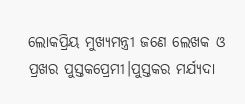ଲୋକପ୍ରିୟ ମୁଖ୍ୟମନ୍ତ୍ରୀ ଜଣେ ଲେଖକ ଓ ପ୍ରଖର ପୁସ୍ତକପ୍ରେମୀ।ପୁସ୍ତକର ମର୍ଯ୍ୟଦା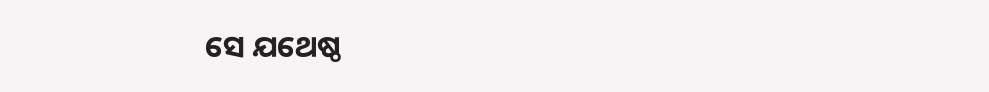ସେ ଯଥେଷ୍ଠ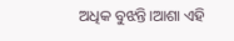ଅଧିକ ବୁଝନ୍ତି।ଆଶା ଏହି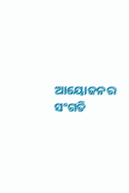ଆୟୋଜନର ସଂଗତି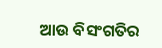ଆଉ ବିସଂଗତିର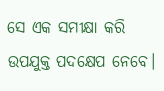ସେ ଏକ ସମୀକ୍ଷା କରି ଉପଯୁକ୍ତ ପଦକ୍ଷେପ ନେବେ।